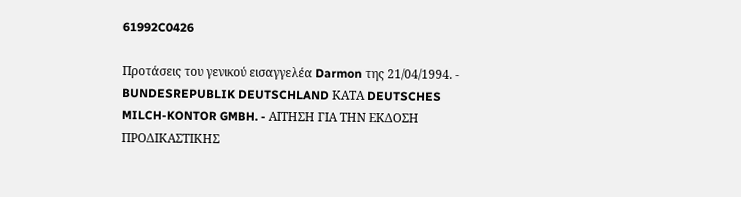61992C0426

Προτάσεις του γενικού εισαγγελέα Darmon της 21/04/1994. - BUNDESREPUBLIK DEUTSCHLAND ΚΑΤΑ DEUTSCHES MILCH-KONTOR GMBH. - ΑΙΤΗΣΗ ΓΙΑ ΤΗΝ ΕΚΔΟΣΗ ΠΡΟΔΙΚΑΣΤΙΚΗΣ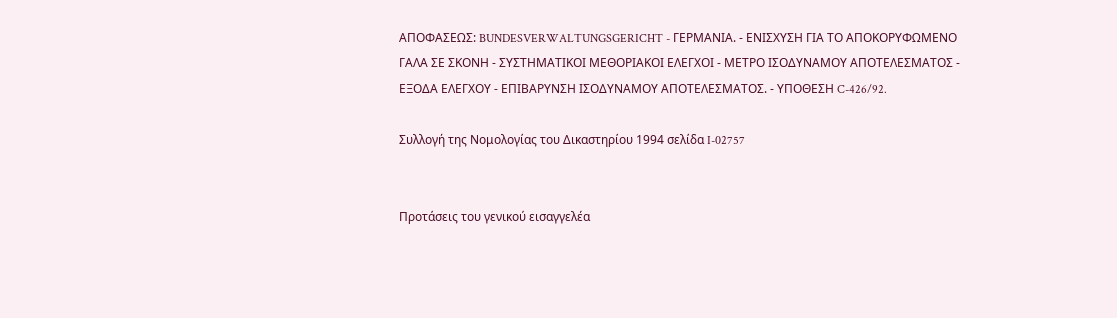ΑΠΟΦΑΣΕΩΣ: BUNDESVERWALTUNGSGERICHT - ΓΕΡΜΑΝΙΑ. - ΕΝΙΣΧΥΣΗ ΓΙΑ ΤΟ ΑΠΟΚΟΡΥΦΩΜΕΝΟ ΓΑΛΑ ΣΕ ΣΚΟΝΗ - ΣΥΣΤΗΜΑΤΙΚΟΙ ΜΕΘΟΡΙΑΚΟΙ ΕΛΕΓΧΟΙ - ΜΕΤΡΟ ΙΣΟΔΥΝΑΜΟΥ ΑΠΟΤΕΛΕΣΜΑΤΟΣ - ΕΞΟΔΑ ΕΛΕΓΧΟΥ - ΕΠΙΒΑΡΥΝΣΗ ΙΣΟΔΥΝΑΜΟΥ ΑΠΟΤΕΛΕΣΜΑΤΟΣ. - ΥΠΟΘΕΣΗ C-426/92.

Συλλογή της Νομολογίας του Δικαστηρίου 1994 σελίδα I-02757


Προτάσεις του γενικού εισαγγελέα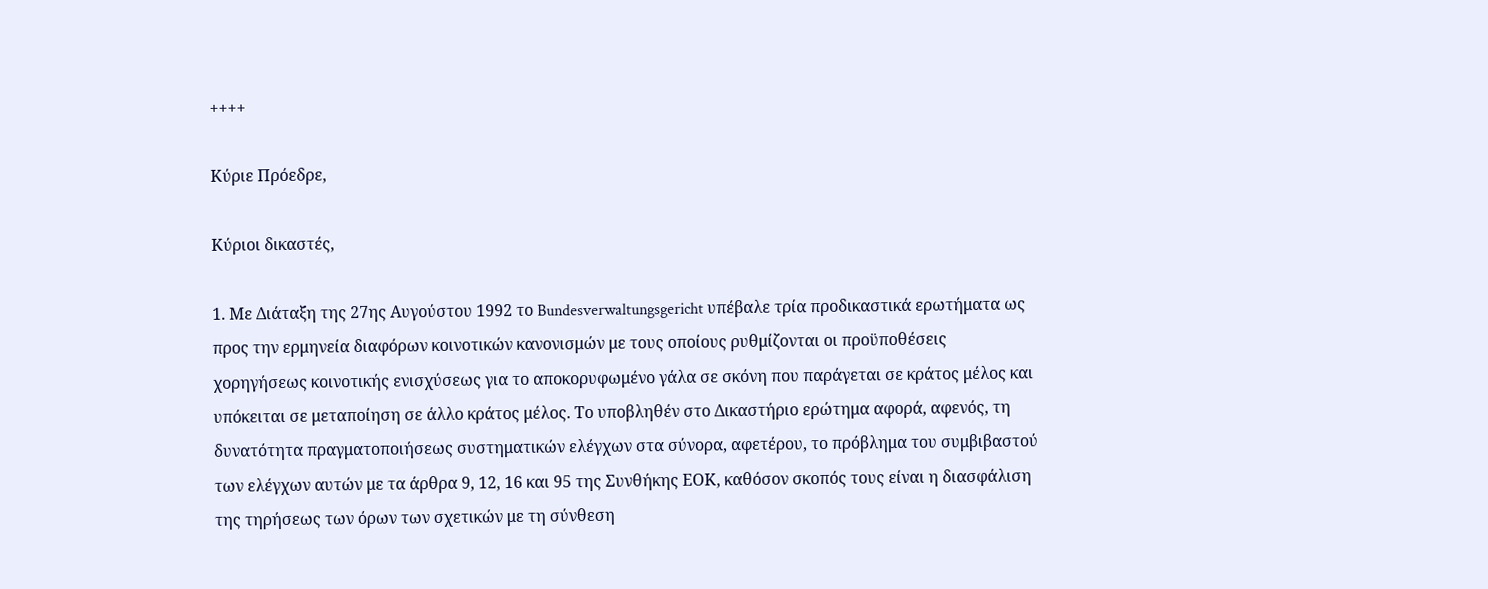++++

Κύριε Πρόεδρε,

Κύριοι δικαστές,

1. Με Διάταξη της 27ης Αυγούστου 1992 το Bundesverwaltungsgericht υπέβαλε τρία προδικαστικά ερωτήματα ως προς την ερμηνεία διαφόρων κοινοτικών κανονισμών με τους οποίους ρυθμίζονται οι προϋποθέσεις χορηγήσεως κοινοτικής ενισχύσεως για το αποκορυφωμένο γάλα σε σκόνη που παράγεται σε κράτος μέλος και υπόκειται σε μεταποίηση σε άλλο κράτος μέλος. Το υποβληθέν στο Δικαστήριο ερώτημα αφορά, αφενός, τη δυνατότητα πραγματοποιήσεως συστηματικών ελέγχων στα σύνορα, αφετέρου, το πρόβλημα του συμβιβαστού των ελέγχων αυτών με τα άρθρα 9, 12, 16 και 95 της Συνθήκης ΕΟΚ, καθόσον σκοπός τους είναι η διασφάλιση της τηρήσεως των όρων των σχετικών με τη σύνθεση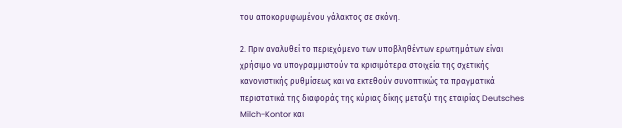του αποκορυφωμένου γάλακτος σε σκόνη.

2. Πριν αναλυθεί το περιεχόμενο των υποβληθέντων ερωτημάτων είναι χρήσιμο να υπογραμμιστούν τα κρισιμότερα στοιχεία της σχετικής κανονιστικής ρυθμίσεως και να εκτεθούν συνοπτικώς τα πραγματικά περιστατικά της διαφοράς της κύριας δίκης μεταξύ της εταιρίας Deutsches Milch-Kontor και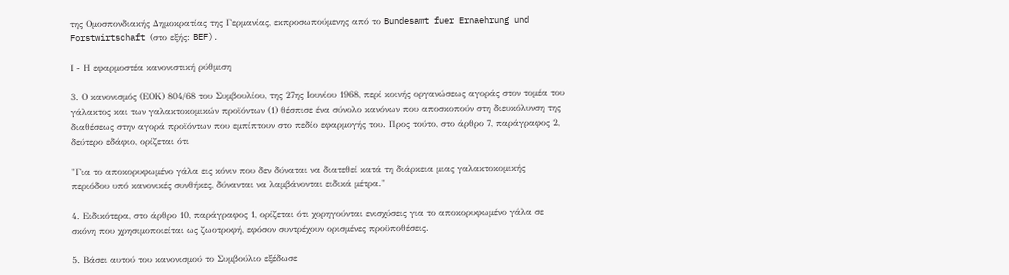της Ομοσπονδιακής Δημοκρατίας της Γερμανίας, εκπροσωπούμενης από το Bundesamt fuer Ernaehrung und Forstwirtschaft (στο εξής: BEF).

Ι - Η εφαρμοστέα κανονιστική ρύθμιση

3. Ο κανονισμός (ΕΟΚ) 804/68 του Συμβουλίου, της 27ης Ιουνίου 1968, περί κοινής οργανώσεως αγοράς στον τομέα του γάλακτος και των γαλακτοκομικών προϊόντων (1) θέσπισε ένα σύνολο κανόνων που αποσκοπούν στη διευκόλυνση της διαθέσεως στην αγορά προϊόντων που εμπίπτουν στο πεδίο εφαρμογής του. Προς τούτο, στο άρθρο 7, παράγραφος 2, δεύτερο εδάφιο, ορίζεται ότι

"Για το αποκορυφωμένο γάλα εις κόνιν που δεν δύναται να διατεθεί κατά τη διάρκεια μιας γαλακτοκομικής περιόδου υπό κανονικές συνθήκες, δύνανται να λαμβάνονται ειδικά μέτρα."

4. Ειδικότερα, στο άρθρο 10, παράγραφος 1, ορίζεται ότι χορηγούνται ενισχύσεις για το αποκορυφωμένο γάλα σε σκόνη που χρησιμοποιείται ως ζωοτροφή, εφόσον συντρέχουν ορισμένες προϋποθέσεις.

5. Βάσει αυτού του κανονισμού το Συμβούλιο εξέδωσε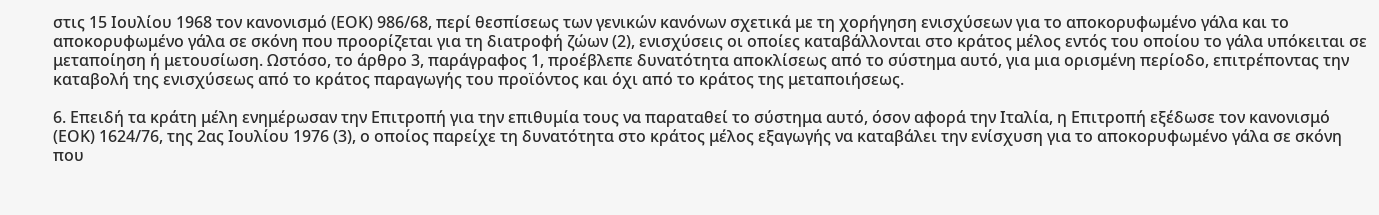στις 15 Ιουλίου 1968 τον κανονισμό (ΕΟΚ) 986/68, περί θεσπίσεως των γενικών κανόνων σχετικά με τη χορήγηση ενισχύσεων για το αποκορυφωμένο γάλα και το αποκορυφωμένο γάλα σε σκόνη που προορίζεται για τη διατροφή ζώων (2), ενισχύσεις οι οποίες καταβάλλονται στο κράτος μέλος εντός του οποίου το γάλα υπόκειται σε μεταποίηση ή μετουσίωση. Ωστόσο, το άρθρο 3, παράγραφος 1, προέβλεπε δυνατότητα αποκλίσεως από το σύστημα αυτό, για μια ορισμένη περίοδο, επιτρέποντας την καταβολή της ενισχύσεως από το κράτος παραγωγής του προϊόντος και όχι από το κράτος της μεταποιήσεως.

6. Επειδή τα κράτη μέλη ενημέρωσαν την Επιτροπή για την επιθυμία τους να παραταθεί το σύστημα αυτό, όσον αφορά την Ιταλία, η Επιτροπή εξέδωσε τον κανονισμό (ΕΟΚ) 1624/76, της 2ας Ιουλίου 1976 (3), ο οποίος παρείχε τη δυνατότητα στο κράτος μέλος εξαγωγής να καταβάλει την ενίσχυση για το αποκορυφωμένο γάλα σε σκόνη που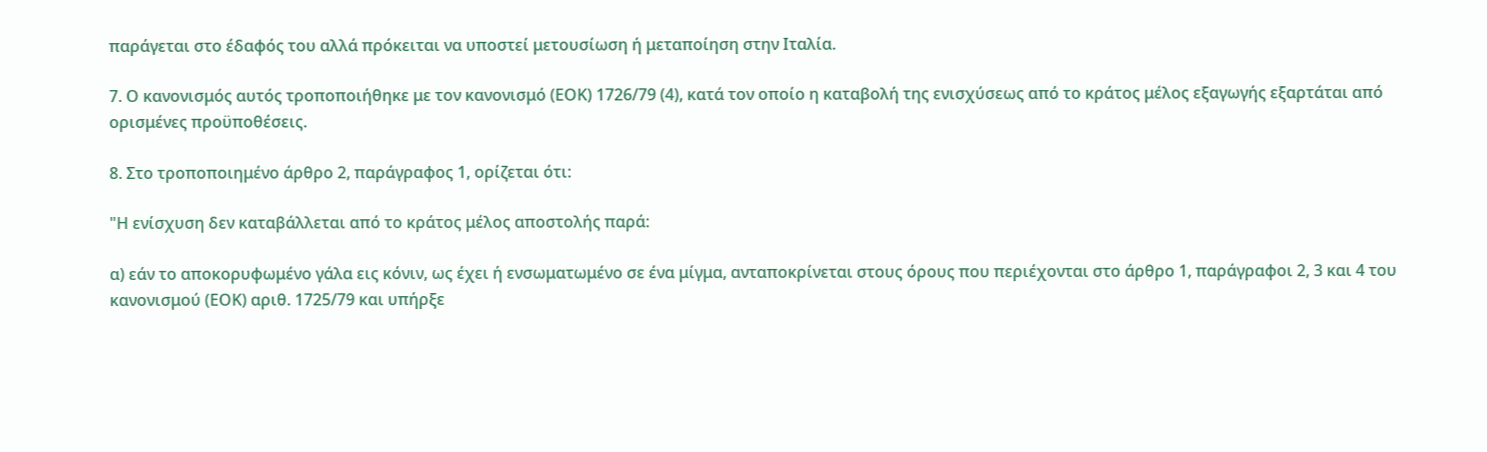παράγεται στο έδαφός του αλλά πρόκειται να υποστεί μετουσίωση ή μεταποίηση στην Ιταλία.

7. Ο κανονισμός αυτός τροποποιήθηκε με τον κανονισμό (ΕΟΚ) 1726/79 (4), κατά τον οποίο η καταβολή της ενισχύσεως από το κράτος μέλος εξαγωγής εξαρτάται από ορισμένες προϋποθέσεις.

8. Στο τροποποιημένο άρθρο 2, παράγραφος 1, ορίζεται ότι:

"Η ενίσχυση δεν καταβάλλεται από το κράτος μέλος αποστολής παρά:

α) εάν το αποκορυφωμένο γάλα εις κόνιν, ως έχει ή ενσωματωμένο σε ένα μίγμα, ανταποκρίνεται στους όρους που περιέχονται στο άρθρο 1, παράγραφοι 2, 3 και 4 του κανονισμού (ΕΟΚ) αριθ. 1725/79 και υπήρξε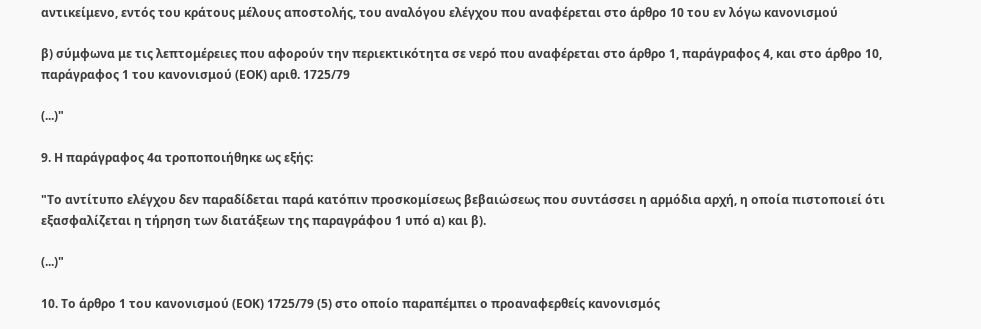αντικείμενο, εντός του κράτους μέλους αποστολής, του αναλόγου ελέγχου που αναφέρεται στο άρθρο 10 του εν λόγω κανονισμού

β) σύμφωνα με τις λεπτομέρειες που αφορούν την περιεκτικότητα σε νερό που αναφέρεται στο άρθρο 1, παράγραφος 4, και στο άρθρο 10, παράγραφος 1 του κανονισμού (ΕΟΚ) αριθ. 1725/79

(...)"

9. Η παράγραφος 4α τροποποιήθηκε ως εξής:

"Το αντίτυπο ελέγχου δεν παραδίδεται παρά κατόπιν προσκομίσεως βεβαιώσεως που συντάσσει η αρμόδια αρχή, η οποία πιστοποιεί ότι εξασφαλίζεται η τήρηση των διατάξεων της παραγράφου 1 υπό α) και β).

(...)"

10. Το άρθρο 1 του κανονισμού (ΕΟΚ) 1725/79 (5) στο οποίο παραπέμπει ο προαναφερθείς κανονισμός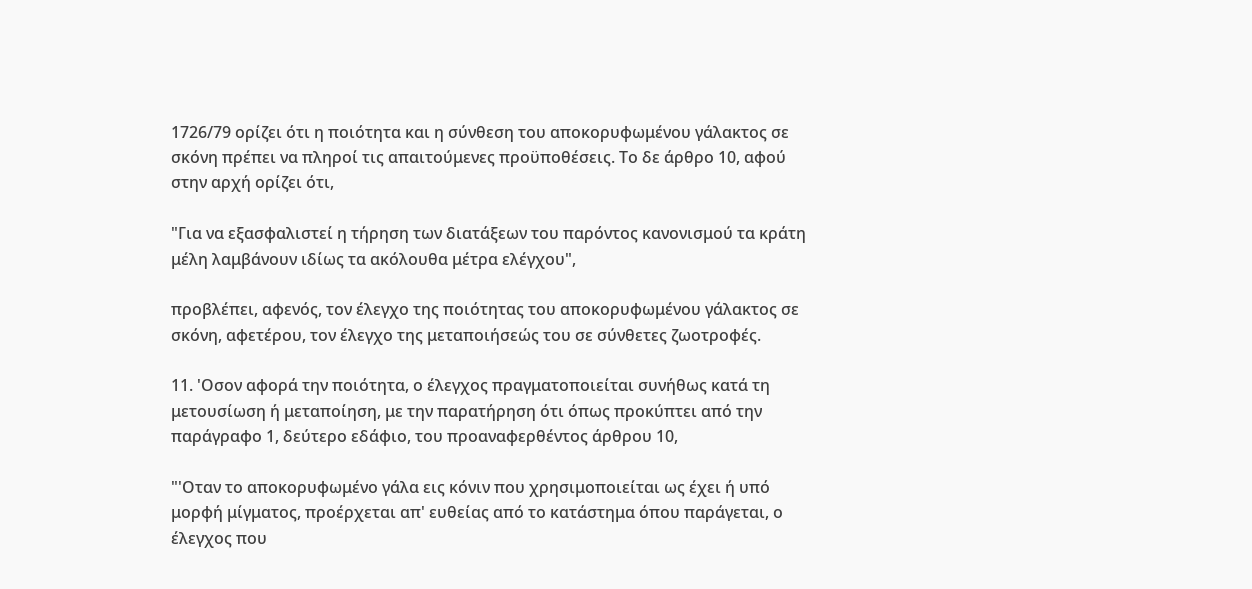1726/79 ορίζει ότι η ποιότητα και η σύνθεση του αποκορυφωμένου γάλακτος σε σκόνη πρέπει να πληροί τις απαιτούμενες προϋποθέσεις. Το δε άρθρο 10, αφού στην αρχή ορίζει ότι,

"Για να εξασφαλιστεί η τήρηση των διατάξεων του παρόντος κανονισμού τα κράτη μέλη λαμβάνουν ιδίως τα ακόλουθα μέτρα ελέγχου",

προβλέπει, αφενός, τον έλεγχο της ποιότητας του αποκορυφωμένου γάλακτος σε σκόνη, αφετέρου, τον έλεγχο της μεταποιήσεώς του σε σύνθετες ζωοτροφές.

11. 'Οσον αφορά την ποιότητα, ο έλεγχος πραγματοποιείται συνήθως κατά τη μετουσίωση ή μεταποίηση, με την παρατήρηση ότι όπως προκύπτει από την παράγραφο 1, δεύτερο εδάφιο, του προαναφερθέντος άρθρου 10,

"'Οταν το αποκορυφωμένο γάλα εις κόνιν που χρησιμοποιείται ως έχει ή υπό μορφή μίγματος, προέρχεται απ' ευθείας από το κατάστημα όπου παράγεται, ο έλεγχος που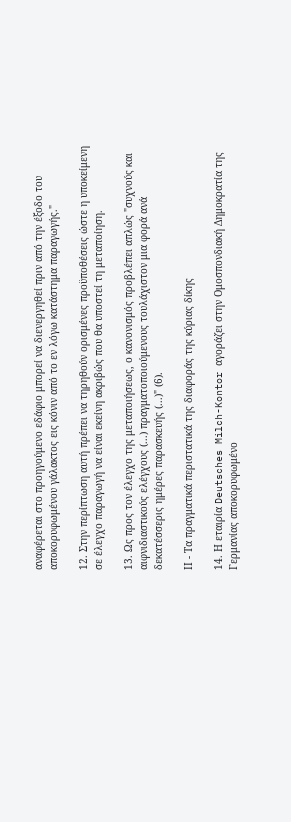αναφέρεται στο προηγούμενο εδάφιο μπορεί να διενεργηθεί πριν από την έξοδο του αποκορυφωμένου γάλακτος εις κόνιν από το εν λόγω κατάστημα παραγωγής."

12. Στην περίπτωση αυτή πρέπει να τηρηθούν ορισμένες προϋποθέσεις ώστε η υποκείμενη σε έλεγχο παραγωγή να είναι εκείνη ακριβώς που θα υποστεί τη μεταποίηση.

13. Ως προς τον έλεγχο της μεταποιήσεως, ο κανονισμός προβλέπει απλώς "συχνούς και αιφνιδιαστικούς ελέγχους (...) πραγματοποιούμενους τουλάχιστον μια φορά ανά δεκατέσσερις ημέρες παρασκευής (...)" (6).

ΙΙ - Τα πραγματικά περιστατικά της διαφοράς της κύριας δίκης

14. Η εταιρία Deutsches Milch-Kontor αγοράζει στην Ομοσπονδιακή Δημοκρατία της Γερμανίας αποκορυφωμένο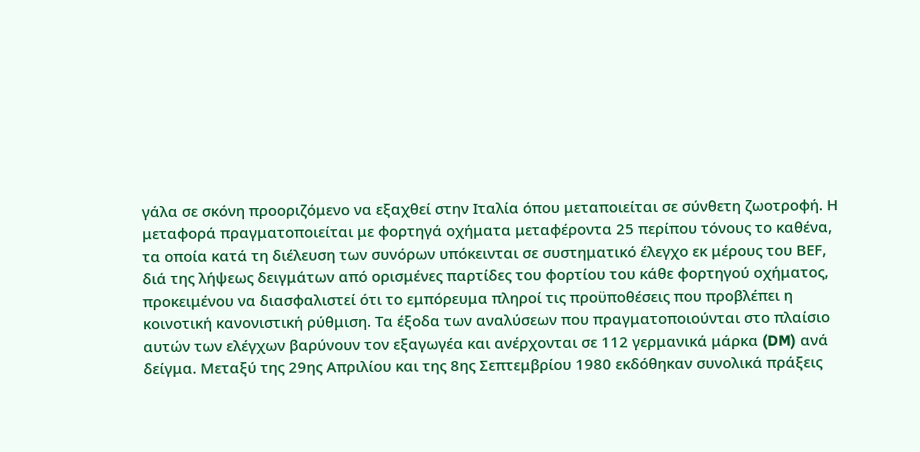γάλα σε σκόνη προοριζόμενο να εξαχθεί στην Ιταλία όπου μεταποιείται σε σύνθετη ζωοτροφή. Η μεταφορά πραγματοποιείται με φορτηγά οχήματα μεταφέροντα 25 περίπου τόνους το καθένα, τα οποία κατά τη διέλευση των συνόρων υπόκεινται σε συστηματικό έλεγχο εκ μέρους του ΒΕF, διά της λήψεως δειγμάτων από ορισμένες παρτίδες του φορτίου του κάθε φορτηγού οχήματος, προκειμένου να διασφαλιστεί ότι το εμπόρευμα πληροί τις προϋποθέσεις που προβλέπει η κοινοτική κανονιστική ρύθμιση. Τα έξοδα των αναλύσεων που πραγματοποιούνται στο πλαίσιο αυτών των ελέγχων βαρύνουν τον εξαγωγέα και ανέρχονται σε 112 γερμανικά μάρκα (DM) ανά δείγμα. Μεταξύ της 29ης Απριλίου και της 8ης Σεπτεμβρίου 1980 εκδόθηκαν συνολικά πράξεις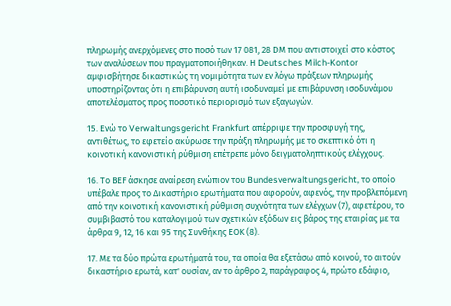πληρωμής ανερχόμενες στο ποσό των 17 081, 28 DΜ που αντιστοιχεί στο κόστος των αναλύσεων που πραγματοποιήθηκαν. Η Deutsches Milch-Kontor αμφισβήτησε δικαστικώς τη νομιμότητα των εν λόγω πράξεων πληρωμής υποστηρίζοντας ότι η επιβάρυνση αυτή ισοδυναμεί με επιβάρυνση ισοδυνάμου αποτελέσματος προς ποσοτικό περιορισμό των εξαγωγών.

15. Ενώ το Verwaltungsgericht Frankfurt απέρριψε την προσφυγή της, αντιθέτως, το εφετείο ακύρωσε την πράξη πληρωμής με το σκεπτικό ότι η κοινοτική κανονιστική ρύθμιση επέτρεπε μόνο δειγματοληπτικούς ελέγχους.

16. Το ΒΕF άσκησε αναίρεση ενώπιον του Bundesverwaltungsgericht, το οποίο υπέβαλε προς το Δικαστήριο ερωτήματα που αφορούν, αφενός, την προβλεπόμενη από την κοινοτική κανονιστική ρύθμιση συχνότητα των ελέγχων (7), αφετέρου, το συμβιβαστό του καταλογιμού των σχετικών εξόδων εις βάρος της εταιρίας με τα άρθρα 9, 12, 16 και 95 της Συνθήκης ΕΟΚ (8).

17. Με τα δύο πρώτα ερωτήματά του, τα οποία θα εξετάσω από κοινού, το αιτούν δικαστήριο ερωτά, κατ' ουσίαν, αν το άρθρο 2, παράγραφος 4, πρώτο εδάφιο,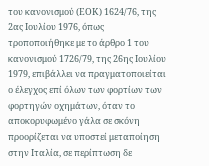του κανονισμού (ΕΟΚ) 1624/76, της 2ας Ιουλίου 1976, όπως τροποποιήθηκε με το άρθρο 1 του κανονισμού 1726/79, της 26ης Ιουλίου 1979, επιβάλλει να πραγματοποιείται ο έλεγχος επί όλων των φορτίων των φορτηγών οχημάτων, όταν το αποκορυφωμένο γάλα σε σκόνη προορίζεται να υποστεί μεταποίηση στην Ιταλία, σε περίπτωση δε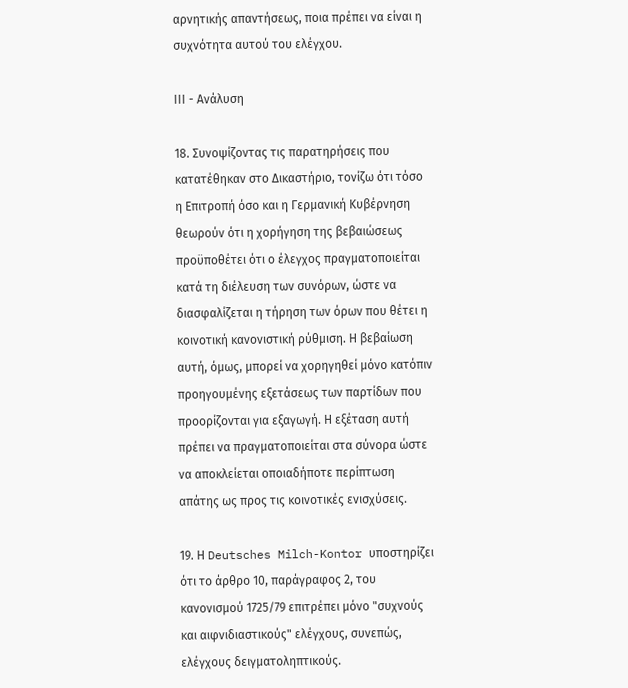αρνητικής απαντήσεως, ποια πρέπει να είναι η συχνότητα αυτού του ελέγχου.

ΙΙΙ - Ανάλυση

18. Συνοψίζοντας τις παρατηρήσεις που κατατέθηκαν στο Δικαστήριο, τονίζω ότι τόσο η Επιτροπή όσο και η Γερμανική Κυβέρνηση θεωρούν ότι η χορήγηση της βεβαιώσεως προϋποθέτει ότι ο έλεγχος πραγματοποιείται κατά τη διέλευση των συνόρων, ώστε να διασφαλίζεται η τήρηση των όρων που θέτει η κοινοτική κανονιστική ρύθμιση. Η βεβαίωση αυτή, όμως, μπορεί να χορηγηθεί μόνο κατόπιν προηγουμένης εξετάσεως των παρτίδων που προορίζονται για εξαγωγή. Η εξέταση αυτή πρέπει να πραγματοποιείται στα σύνορα ώστε να αποκλείεται οποιαδήποτε περίπτωση απάτης ως προς τις κοινοτικές ενισχύσεις.

19. Η Deutsches Milch-Kontor υποστηρίζει ότι το άρθρο 10, παράγραφος 2, του κανονισμού 1725/79 επιτρέπει μόνο "συχνούς και αιφνιδιαστικούς" ελέγχους, συνεπώς, ελέγχους δειγματοληπτικούς.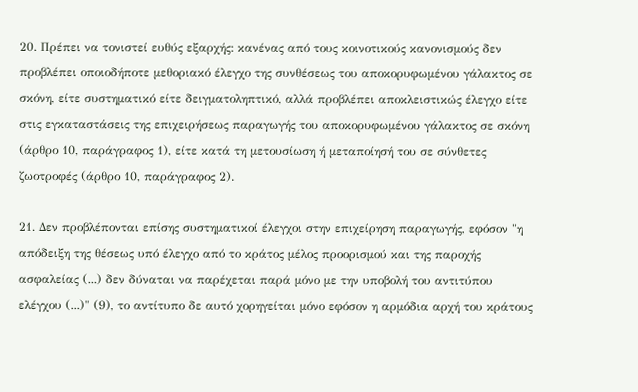20. Πρέπει να τονιστεί ευθύς εξαρχής: κανένας από τους κοινοτικούς κανονισμούς δεν προβλέπει οποιοδήποτε μεθοριακό έλεγχο της συνθέσεως του αποκορυφωμένου γάλακτος σε σκόνη, είτε συστηματικό είτε δειγματοληπτικό, αλλά προβλέπει αποκλειστικώς έλεγχο είτε στις εγκαταστάσεις της επιχειρήσεως παραγωγής του αποκορυφωμένου γάλακτος σε σκόνη (άρθρο 10, παράγραφος 1), είτε κατά τη μετουσίωση ή μεταποίησή του σε σύνθετες ζωοτροφές (άρθρο 10, παράγραφος 2).

21. Δεν προβλέπονται επίσης συστηματικοί έλεγχοι στην επιχείρηση παραγωγής, εφόσον "η απόδειξη της θέσεως υπό έλεγχο από το κράτος μέλος προορισμού και της παροχής ασφαλείας (...) δεν δύναται να παρέχεται παρά μόνο με την υποβολή του αντιτύπου ελέγχου (...)" (9), το αντίτυπο δε αυτό χορηγείται μόνο εφόσον η αρμόδια αρχή του κράτους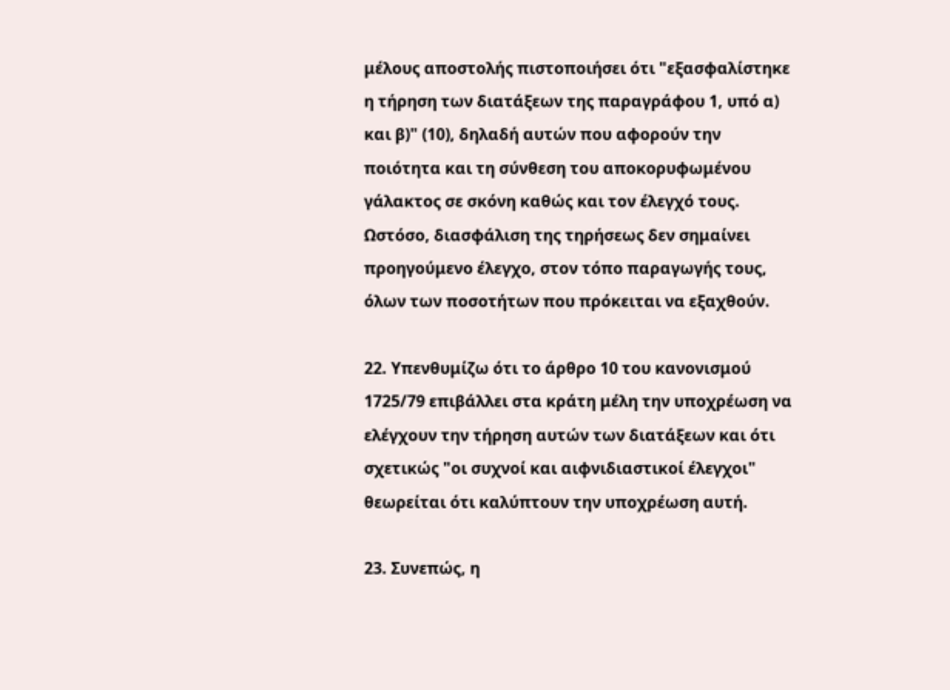μέλους αποστολής πιστοποιήσει ότι "εξασφαλίστηκε η τήρηση των διατάξεων της παραγράφου 1, υπό α) και β)" (10), δηλαδή αυτών που αφορούν την ποιότητα και τη σύνθεση του αποκορυφωμένου γάλακτος σε σκόνη καθώς και τον έλεγχό τους. Ωστόσο, διασφάλιση της τηρήσεως δεν σημαίνει προηγούμενο έλεγχο, στον τόπο παραγωγής τους, όλων των ποσοτήτων που πρόκειται να εξαχθούν.

22. Υπενθυμίζω ότι το άρθρο 10 του κανονισμού 1725/79 επιβάλλει στα κράτη μέλη την υποχρέωση να ελέγχουν την τήρηση αυτών των διατάξεων και ότι σχετικώς "οι συχνοί και αιφνιδιαστικοί έλεγχοι" θεωρείται ότι καλύπτουν την υποχρέωση αυτή.

23. Συνεπώς, η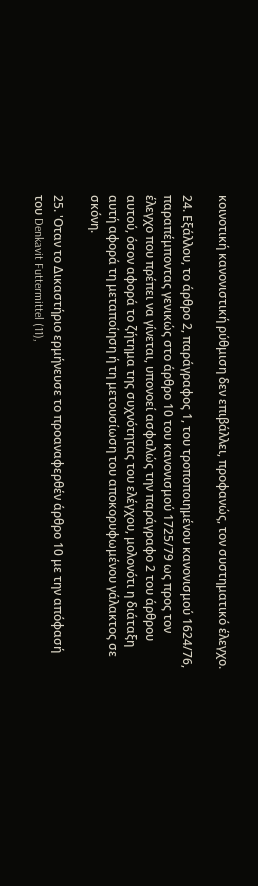κοινοτική κανονιστική ρύθμιση δεν επιβάλλει, προφανώς, τον συστηματικό έλεγχο.

24. Εξάλλου, το άρθρο 2, παράγραφος 1, του τροποποιημένου κανονισμού 1624/76, παραπέμποντας γενικώς στο άρθρο 10 του κανονισμού 1725/79 ως προς τον έλεγχο που πρέπει να γίνεται, υπονοεί ασφαλώς την παράγραφο 2 του άρθρου αυτού, όσον αφορά το ζήτημα της συχνότητας του ελέγχου, μολονότι η διάταξη αυτή αφορά τη μεταποίηση ή τη μετουσίωση του αποκορυφωμένου γάλακτος σε σκόνη.

25. 'Οταν το Δικαστήριο ερμήνευσε το προαναφερθέν άρθρο 10 με την απόφασή του Denkavit Futtermittel (11),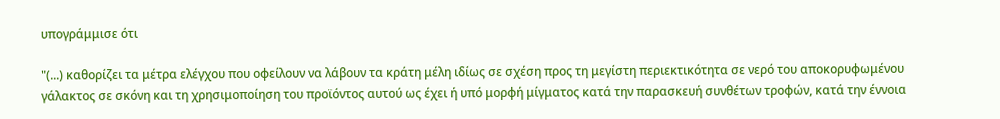υπογράμμισε ότι

"(...) καθορίζει τα μέτρα ελέγχου που οφείλουν να λάβουν τα κράτη μέλη ιδίως σε σχέση προς τη μεγίστη περιεκτικότητα σε νερό του αποκορυφωμένου γάλακτος σε σκόνη και τη χρησιμοποίηση του προϊόντος αυτού ως έχει ή υπό μορφή μίγματος κατά την παρασκευή συνθέτων τροφών, κατά την έννοια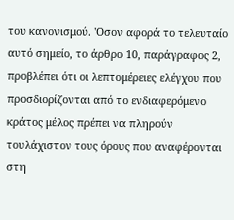του κανονισμού. 'Οσον αφορά το τελευταίο αυτό σημείο, το άρθρο 10, παράγραφος 2, προβλέπει ότι οι λεπτομέρειες ελέγχου που προσδιορίζονται από το ενδιαφερόμενο κράτος μέλος πρέπει να πληρούν τουλάχιστον τους όρους που αναφέρονται στη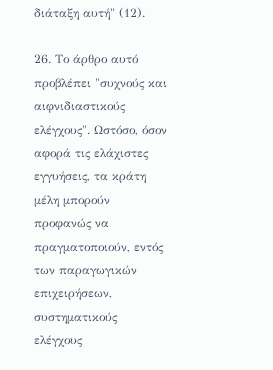διάταξη αυτή" (12).

26. Το άρθρο αυτό προβλέπει "συχνούς και αιφνιδιαστικούς ελέγχους". Ωστόσο, όσον αφορά τις ελάχιστες εγγυήσεις, τα κράτη μέλη μπορούν προφανώς να πραγματοποιούν, εντός των παραγωγικών επιχειρήσεων, συστηματικούς ελέγχους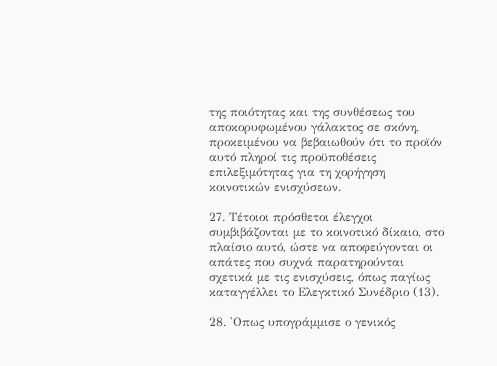της ποιότητας και της συνθέσεως του αποκορυφωμένου γάλακτος σε σκόνη, προκειμένου να βεβαιωθούν ότι το προϊόν αυτό πληροί τις προϋποθέσεις επιλεξιμότητας για τη χορήγηση κοινοτικών ενισχύσεων.

27. Τέτοιοι πρόσθετοι έλεγχοι συμβιβάζονται με το κοινοτικό δίκαιο, στο πλαίσιο αυτό, ώστε να αποφεύγονται οι απάτες που συχνά παρατηρούνται σχετικά με τις ενισχύσεις, όπως παγίως καταγγέλλει το Ελεγκτικό Συνέδριο (13).

28. 'Οπως υπογράμμισε ο γενικός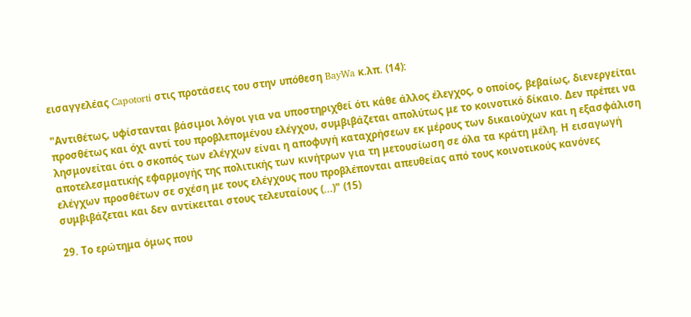εισαγγελέας Capotorti στις προτάσεις του στην υπόθεση BayWa κ.λπ. (14):

"Αντιθέτως, υφίστανται βάσιμοι λόγοι για να υποστηριχθεί ότι κάθε άλλος έλεγχος, ο οποίος, βεβαίως, διενεργείται προσθέτως και όχι αντί του προβλεπομένου ελέγχου, συμβιβάζεται απολύτως με το κοινοτικό δίκαιο. Δεν πρέπει να λησμονείται ότι ο σκοπός των ελέγχων είναι η αποφυγή καταχρήσεων εκ μέρους των δικαιούχων και η εξασφάλιση αποτελεσματικής εφαρμογής της πολιτικής των κινήτρων για τη μετουσίωση σε όλα τα κράτη μέλη. Η εισαγωγή ελέγχων προσθέτων σε σχέση με τους ελέγχους που προβλέπονται απευθείας από τους κοινοτικούς κανόνες συμβιβάζεται και δεν αντίκειται στους τελευταίους (...)" (15)

29. Το ερώτημα όμως που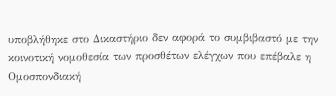υποβλήθηκε στο Δικαστήριο δεν αφορά το συμβιβαστό με την κοινοτική νομοθεσία των προσθέτων ελέγχων που επέβαλε η Ομοσπονδιακή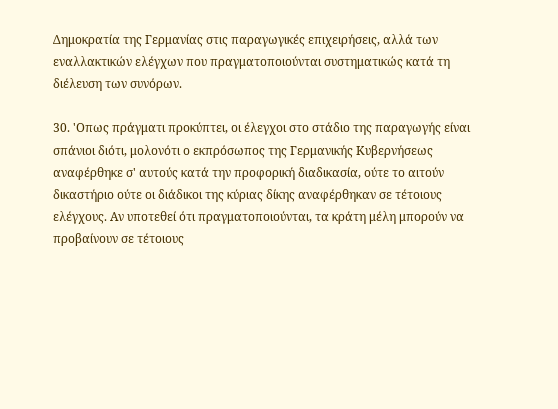Δημοκρατία της Γερμανίας στις παραγωγικές επιχειρήσεις, αλλά των εναλλακτικών ελέγχων που πραγματοποιούνται συστηματικώς κατά τη διέλευση των συνόρων.

30. 'Οπως πράγματι προκύπτει, οι έλεγχοι στο στάδιο της παραγωγής είναι σπάνιοι διότι, μολονότι ο εκπρόσωπος της Γερμανικής Κυβερνήσεως αναφέρθηκε σ' αυτούς κατά την προφορική διαδικασία, ούτε το αιτούν δικαστήριο ούτε οι διάδικοι της κύριας δίκης αναφέρθηκαν σε τέτοιους ελέγχους. Αν υποτεθεί ότι πραγματοποιούνται, τα κράτη μέλη μπορούν να προβαίνουν σε τέτοιους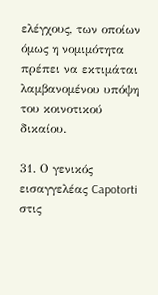ελέγχους, των οποίων όμως η νομιμότητα πρέπει να εκτιμάται λαμβανομένου υπόψη του κοινοτικού δικαίου.

31. Ο γενικός εισαγγελέας Capotorti στις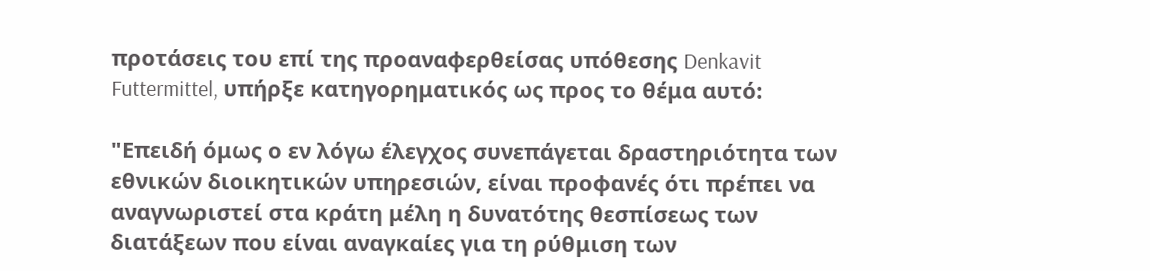προτάσεις του επί της προαναφερθείσας υπόθεσης Denkavit Futtermittel, υπήρξε κατηγορηματικός ως προς το θέμα αυτό:

"Επειδή όμως ο εν λόγω έλεγχος συνεπάγεται δραστηριότητα των εθνικών διοικητικών υπηρεσιών, είναι προφανές ότι πρέπει να αναγνωριστεί στα κράτη μέλη η δυνατότης θεσπίσεως των διατάξεων που είναι αναγκαίες για τη ρύθμιση των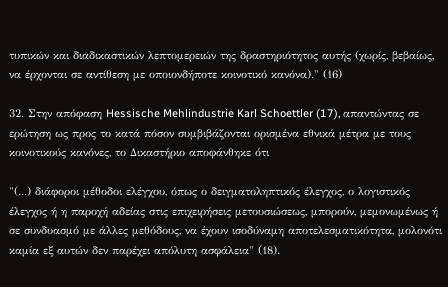τυπικών και διαδικαστικών λεπτομερειών της δραστηριότητος αυτής (χωρίς, βεβαίως, να έρχονται σε αντίθεση με οποιονδήποτε κοινοτικό κανόνα)." (16)

32. Στην απόφαση Hessische Mehlindustrie Karl Schoettler (17), απαντώντας σε ερώτηση ως προς το κατά πόσον συμβιβάζονται ορισμένα εθνικά μέτρα με τους κοινοτικούς κανόνες, το Δικαστήριο αποφάνθηκε ότι

"(...) διάφοροι μέθοδοι ελέγχου, όπως ο δειγματοληπτικός έλεγχος, ο λογιστικός έλεγχος ή η παροχή αδείας στις επιχειρήσεις μετουσιώσεως, μπορούν, μεμονωμένως ή σε συνδυασμό με άλλες μεθόδους, να έχουν ισοδύναμη αποτελεσματικότητα, μολονότι καμία εξ αυτών δεν παρέχει απόλυτη ασφάλεια" (18).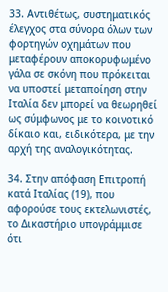33. Αντιθέτως, συστηματικός έλεγχος στα σύνορα όλων των φορτηγών οχημάτων που μεταφέρουν αποκορυφωμένο γάλα σε σκόνη που πρόκειται να υποστεί μεταποίηση στην Ιταλία δεν μπορεί να θεωρηθεί ως σύμφωνος με το κοινοτικό δίκαιο και, ειδικότερα, με την αρχή της αναλογικότητας.

34. Στην απόφαση Επιτροπή κατά Ιταλίας (19), που αφορούσε τους εκτελωνιστές, το Δικαστήριο υπογράμμισε ότι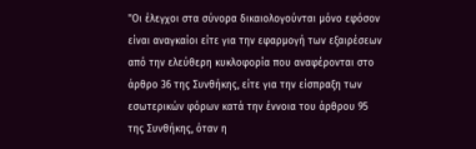"Οι έλεγχοι στα σύνορα δικαιολογούνται μόνο εφόσον είναι αναγκαίοι είτε για την εφαρμογή των εξαιρέσεων από την ελεύθερη κυκλοφορία που αναφέρονται στο άρθρο 36 της Συνθήκης, είτε για την είσπραξη των εσωτερικών φόρων κατά την έννοια του άρθρου 95 της Συνθήκης, όταν η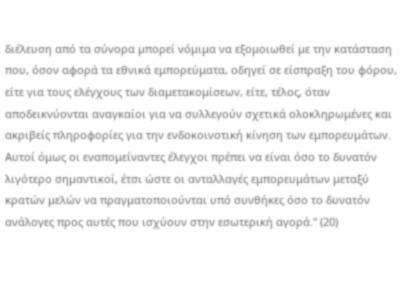διέλευση από τα σύνορα μπορεί νόμιμα να εξομοιωθεί με την κατάσταση που, όσον αφορά τα εθνικά εμπορεύματα, οδηγεί σε είσπραξη του φόρου, είτε για τους ελέγχους των διαμετακομίσεων, είτε, τέλος, όταν αποδεικνύονται αναγκαίοι για να συλλεγούν σχετικά ολοκληρωμένες και ακριβείς πληροφορίες για την ενδοκοινοτική κίνηση των εμπορευμάτων. Αυτοί όμως οι εναπομείναντες έλεγχοι πρέπει να είναι όσο το δυνατόν λιγότερο σημαντικοί, έτσι ώστε οι ανταλλαγές εμπορευμάτων μεταξύ κρατών μελών να πραγματοποιούνται υπό συνθήκες όσο το δυνατόν ανάλογες προς αυτές που ισχύουν στην εσωτερική αγορά." (20)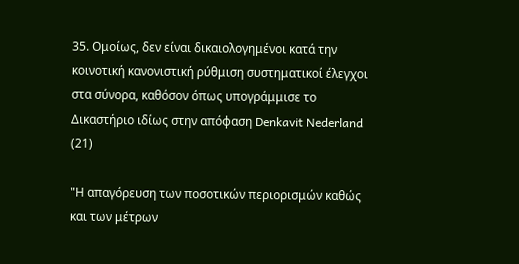35. Ομοίως, δεν είναι δικαιολογημένοι κατά την κοινοτική κανονιστική ρύθμιση συστηματικοί έλεγχοι στα σύνορα, καθόσον όπως υπογράμμισε το Δικαστήριο ιδίως στην απόφαση Denkavit Nederland (21)

"Η απαγόρευση των ποσοτικών περιορισμών καθώς και των μέτρων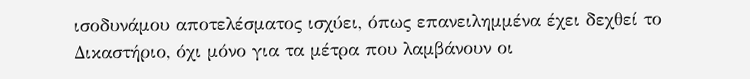ισοδυνάμου αποτελέσματος ισχύει, όπως επανειλημμένα έχει δεχθεί το Δικαστήριο, όχι μόνο για τα μέτρα που λαμβάνουν οι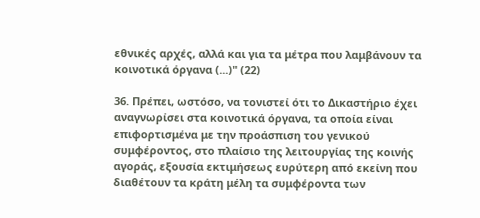εθνικές αρχές, αλλά και για τα μέτρα που λαμβάνουν τα κοινοτικά όργανα (...)" (22)

36. Πρέπει, ωστόσο, να τονιστεί ότι το Δικαστήριο έχει αναγνωρίσει στα κοινοτικά όργανα, τα οποία είναι επιφορτισμένα με την προάσπιση του γενικού συμφέροντος, στο πλαίσιο της λειτουργίας της κοινής αγοράς, εξουσία εκτιμήσεως ευρύτερη από εκείνη που διαθέτουν τα κράτη μέλη τα συμφέροντα των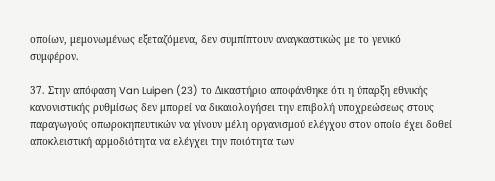οποίων, μεμονωμένως εξεταζόμενα, δεν συμπίπτουν αναγκαστικώς με το γενικό συμφέρον.

37. Στην απόφαση Van Luipen (23) το Δικαστήριο αποφάνθηκε ότι η ύπαρξη εθνικής κανονιστικής ρυθμίσως δεν μπορεί να δικαιολογήσει την επιβολή υποχρεώσεως στους παραγωγούς οπωροκηπευτικών να γίνουν μέλη οργανισμού ελέγχου στον οποίο έχει δοθεί αποκλειστική αρμοδιότητα να ελέγχει την ποιότητα των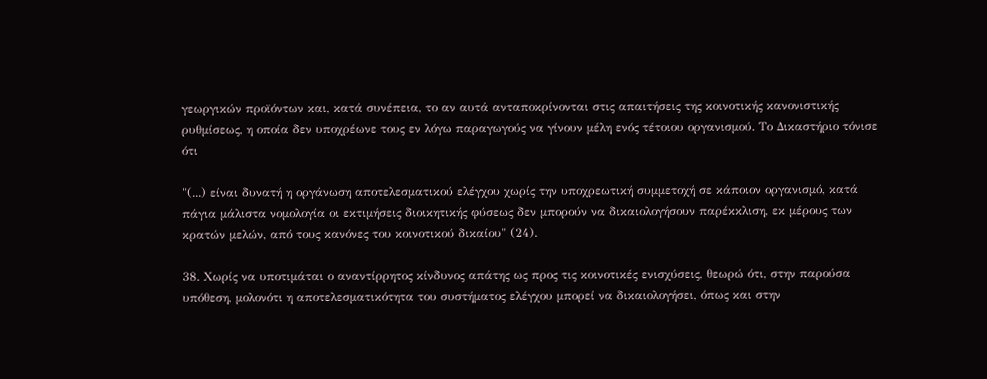γεωργικών προϊόντων και, κατά συνέπεια, το αν αυτά ανταποκρίνονται στις απαιτήσεις της κοινοτικής κανονιστικής ρυθμίσεως, η οποία δεν υποχρέωνε τους εν λόγω παραγωγούς να γίνουν μέλη ενός τέτοιου οργανισμού. Το Δικαστήριο τόνισε ότι

"(...) είναι δυνατή η οργάνωση αποτελεσματικού ελέγχου χωρίς την υποχρεωτική συμμετοχή σε κάποιον οργανισμό, κατά πάγια μάλιστα νομολογία οι εκτιμήσεις διοικητικής φύσεως δεν μπορούν να δικαιολογήσουν παρέκκλιση, εκ μέρους των κρατών μελών, από τους κανόνες του κοινοτικού δικαίου" (24).

38. Χωρίς να υποτιμάται ο αναντίρρητος κίνδυνος απάτης ως προς τις κοινοτικές ενισχύσεις, θεωρώ ότι, στην παρούσα υπόθεση, μολονότι η αποτελεσματικότητα του συστήματος ελέγχου μπορεί να δικαιολογήσει, όπως και στην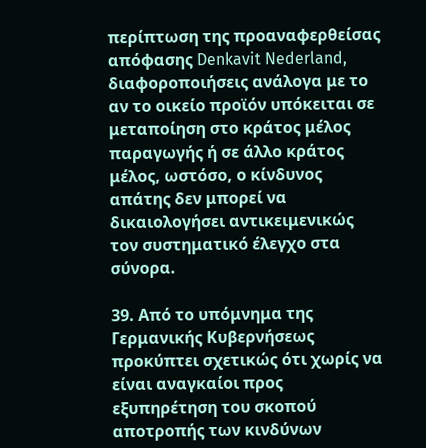περίπτωση της προαναφερθείσας απόφασης Denkavit Nederland, διαφοροποιήσεις ανάλογα με το αν το οικείο προϊόν υπόκειται σε μεταποίηση στο κράτος μέλος παραγωγής ή σε άλλο κράτος μέλος, ωστόσο, ο κίνδυνος απάτης δεν μπορεί να δικαιολογήσει αντικειμενικώς τον συστηματικό έλεγχο στα σύνορα.

39. Από το υπόμνημα της Γερμανικής Κυβερνήσεως προκύπτει σχετικώς ότι χωρίς να είναι αναγκαίοι προς εξυπηρέτηση του σκοπού αποτροπής των κινδύνων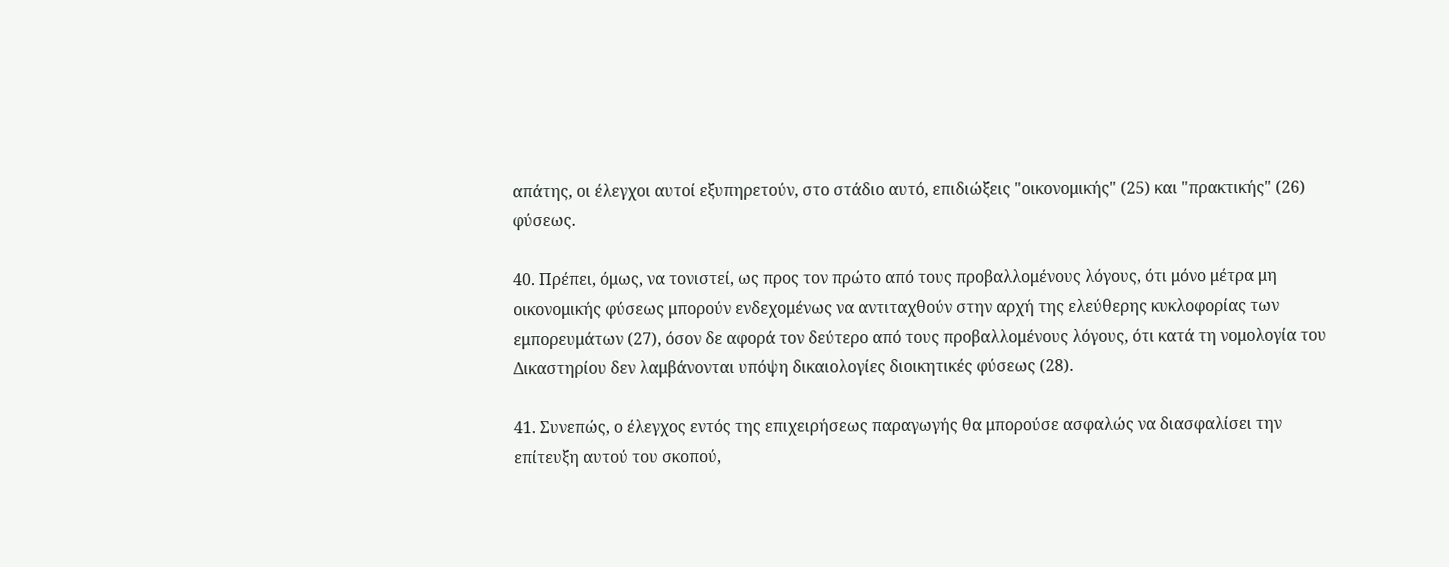απάτης, οι έλεγχοι αυτοί εξυπηρετούν, στο στάδιο αυτό, επιδιώξεις "οικονομικής" (25) και "πρακτικής" (26) φύσεως.

40. Πρέπει, όμως, να τονιστεί, ως προς τον πρώτο από τους προβαλλομένους λόγους, ότι μόνο μέτρα μη οικονομικής φύσεως μπορούν ενδεχομένως να αντιταχθούν στην αρχή της ελεύθερης κυκλοφορίας των εμπορευμάτων (27), όσον δε αφορά τον δεύτερο από τους προβαλλομένους λόγους, ότι κατά τη νομολογία του Δικαστηρίου δεν λαμβάνονται υπόψη δικαιολογίες διοικητικές φύσεως (28).

41. Συνεπώς, ο έλεγχος εντός της επιχειρήσεως παραγωγής θα μπορούσε ασφαλώς να διασφαλίσει την επίτευξη αυτού του σκοπού,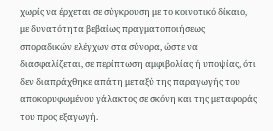χωρίς να έρχεται σε σύγκρουση με το κοινοτικό δίκαιο, με δυνατότητα βεβαίως πραγματοποιήσεως σποραδικών ελέγχων στα σύνορα, ώστε να διασφαλίζεται, σε περίπτωση αμφιβολίας ή υποψίας, ότι δεν διαπράχθηκε απάτη μεταξύ της παραγωγής του αποκορυφωμένου γάλακτος σε σκόνη και της μεταφοράς του προς εξαγωγή.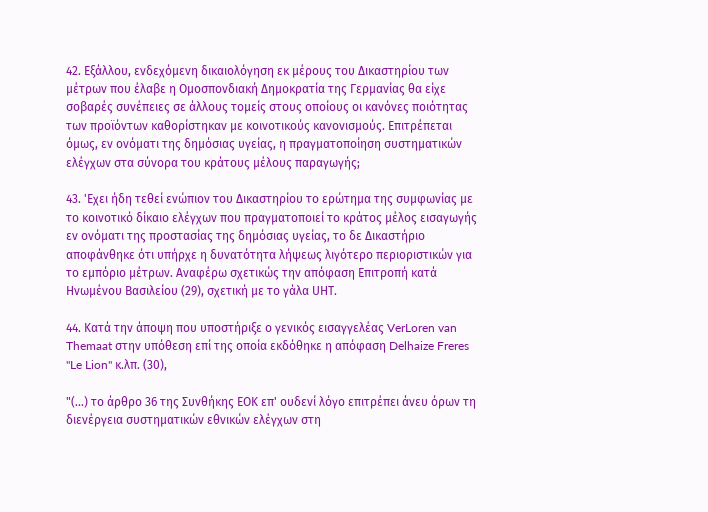42. Εξάλλου, ενδεχόμενη δικαιολόγηση εκ μέρους του Δικαστηρίου των μέτρων που έλαβε η Ομοσπονδιακή Δημοκρατία της Γερμανίας θα είχε σοβαρές συνέπειες σε άλλους τομείς στους οποίους οι κανόνες ποιότητας των προϊόντων καθορίστηκαν με κοινοτικούς κανονισμούς. Επιτρέπεται όμως, εν ονόματι της δημόσιας υγείας, η πραγματοποίηση συστηματικών ελέγχων στα σύνορα του κράτους μέλους παραγωγής;

43. 'Εχει ήδη τεθεί ενώπιον του Δικαστηρίου το ερώτημα της συμφωνίας με το κοινοτικό δίκαιο ελέγχων που πραγματοποιεί το κράτος μέλος εισαγωγής εν ονόματι της προστασίας της δημόσιας υγείας, το δε Δικαστήριο αποφάνθηκε ότι υπήρχε η δυνατότητα λήψεως λιγότερο περιοριστικών για το εμπόριο μέτρων. Αναφέρω σχετικώς την απόφαση Επιτροπή κατά Ηνωμένου Βασιλείου (29), σχετική με το γάλα UΗΤ.

44. Κατά την άποψη που υποστήριξε ο γενικός εισαγγελέας VerLoren van Themaat στην υπόθεση επί της οποία εκδόθηκε η απόφαση Delhaize Freres "Le Lion" κ.λπ. (30),

"(...) το άρθρο 36 της Συνθήκης ΕΟΚ επ' ουδενί λόγο επιτρέπει άνευ όρων τη διενέργεια συστηματικών εθνικών ελέγχων στη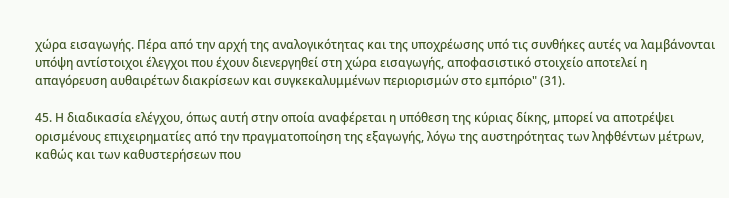χώρα εισαγωγής. Πέρα από την αρχή της αναλογικότητας και της υποχρέωσης υπό τις συνθήκες αυτές να λαμβάνονται υπόψη αντίστοιχοι έλεγχοι που έχουν διενεργηθεί στη χώρα εισαγωγής, αποφασιστικό στοιχείο αποτελεί η απαγόρευση αυθαιρέτων διακρίσεων και συγκεκαλυμμένων περιορισμών στο εμπόριο" (31).

45. Η διαδικασία ελέγχου, όπως αυτή στην οποία αναφέρεται η υπόθεση της κύριας δίκης, μπορεί να αποτρέψει ορισμένους επιχειρηματίες από την πραγματοποίηση της εξαγωγής, λόγω της αυστηρότητας των ληφθέντων μέτρων, καθώς και των καθυστερήσεων που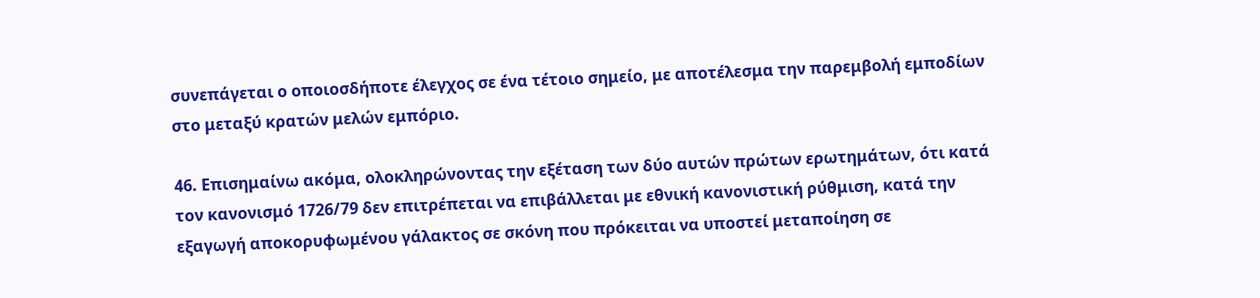συνεπάγεται ο οποιοσδήποτε έλεγχος σε ένα τέτοιο σημείο, με αποτέλεσμα την παρεμβολή εμποδίων στο μεταξύ κρατών μελών εμπόριο.

46. Επισημαίνω ακόμα, ολοκληρώνοντας την εξέταση των δύο αυτών πρώτων ερωτημάτων, ότι κατά τον κανονισμό 1726/79 δεν επιτρέπεται να επιβάλλεται με εθνική κανονιστική ρύθμιση, κατά την εξαγωγή αποκορυφωμένου γάλακτος σε σκόνη που πρόκειται να υποστεί μεταποίηση σε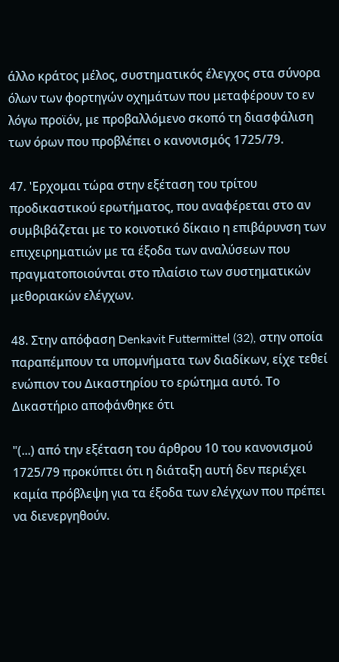άλλο κράτος μέλος, συστηματικός έλεγχος στα σύνορα όλων των φορτηγών οχημάτων που μεταφέρουν το εν λόγω προϊόν, με προβαλλόμενο σκοπό τη διασφάλιση των όρων που προβλέπει ο κανονισμός 1725/79.

47. 'Ερχομαι τώρα στην εξέταση του τρίτου προδικαστικού ερωτήματος, που αναφέρεται στο αν συμβιβάζεται με το κοινοτικό δίκαιο η επιβάρυνση των επιχειρηματιών με τα έξοδα των αναλύσεων που πραγματοποιούνται στο πλαίσιο των συστηματικών μεθοριακών ελέγχων.

48. Στην απόφαση Denkavit Futtermittel (32), στην οποία παραπέμπουν τα υπομνήματα των διαδίκων, είχε τεθεί ενώπιον του Δικαστηρίου το ερώτημα αυτό. Το Δικαστήριο αποφάνθηκε ότι

"(...) από την εξέταση του άρθρου 10 του κανονισμού 1725/79 προκύπτει ότι η διάταξη αυτή δεν περιέχει καμία πρόβλεψη για τα έξοδα των ελέγχων που πρέπει να διενεργηθούν.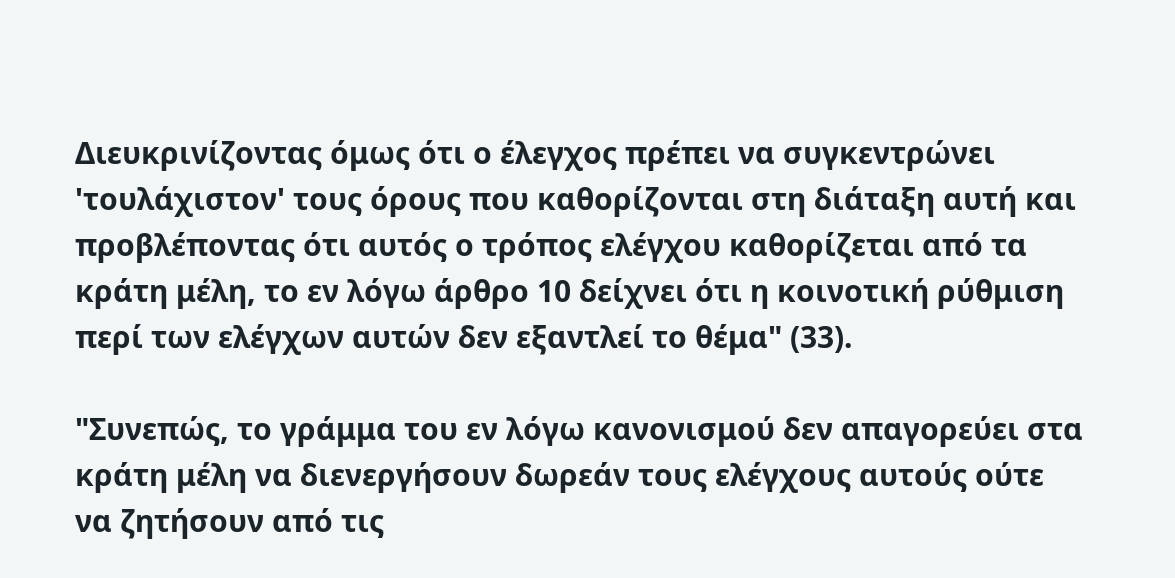Διευκρινίζοντας όμως ότι ο έλεγχος πρέπει να συγκεντρώνει 'τουλάχιστον' τους όρους που καθορίζονται στη διάταξη αυτή και προβλέποντας ότι αυτός ο τρόπος ελέγχου καθορίζεται από τα κράτη μέλη, το εν λόγω άρθρο 10 δείχνει ότι η κοινοτική ρύθμιση περί των ελέγχων αυτών δεν εξαντλεί το θέμα" (33).

"Συνεπώς, το γράμμα του εν λόγω κανονισμού δεν απαγορεύει στα κράτη μέλη να διενεργήσουν δωρεάν τους ελέγχους αυτούς ούτε να ζητήσουν από τις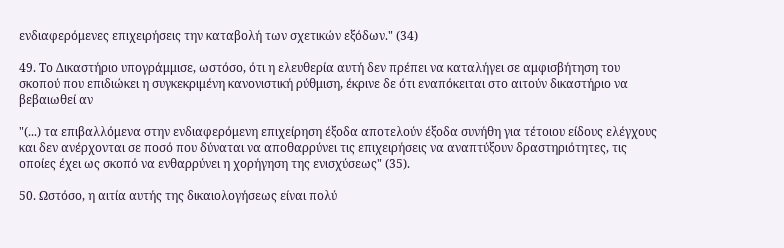ενδιαφερόμενες επιχειρήσεις την καταβολή των σχετικών εξόδων." (34)

49. Το Δικαστήριο υπογράμμισε, ωστόσο, ότι η ελευθερία αυτή δεν πρέπει να καταλήγει σε αμφισβήτηση του σκοπού που επιδιώκει η συγκεκριμένη κανονιστική ρύθμιση, έκρινε δε ότι εναπόκειται στο αιτούν δικαστήριο να βεβαιωθεί αν

"(...) τα επιβαλλόμενα στην ενδιαφερόμενη επιχείρηση έξοδα αποτελούν έξοδα συνήθη για τέτοιου είδους ελέγχους και δεν ανέρχονται σε ποσό που δύναται να αποθαρρύνει τις επιχειρήσεις να αναπτύξουν δραστηριότητες, τις οποίες έχει ως σκοπό να ενθαρρύνει η χορήγηση της ενισχύσεως" (35).

50. Ωστόσο, η αιτία αυτής της δικαιολογήσεως είναι πολύ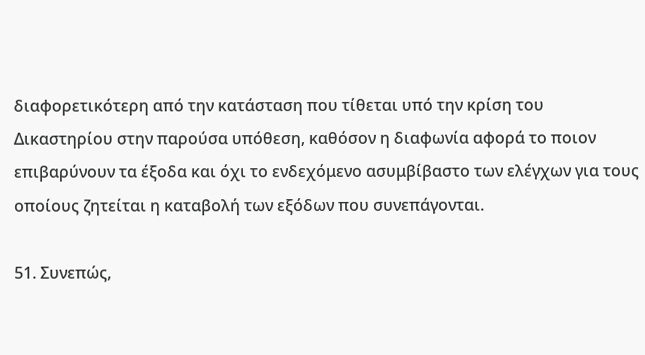διαφορετικότερη από την κατάσταση που τίθεται υπό την κρίση του Δικαστηρίου στην παρούσα υπόθεση, καθόσον η διαφωνία αφορά το ποιον επιβαρύνουν τα έξοδα και όχι το ενδεχόμενο ασυμβίβαστο των ελέγχων για τους οποίους ζητείται η καταβολή των εξόδων που συνεπάγονται.

51. Συνεπώς,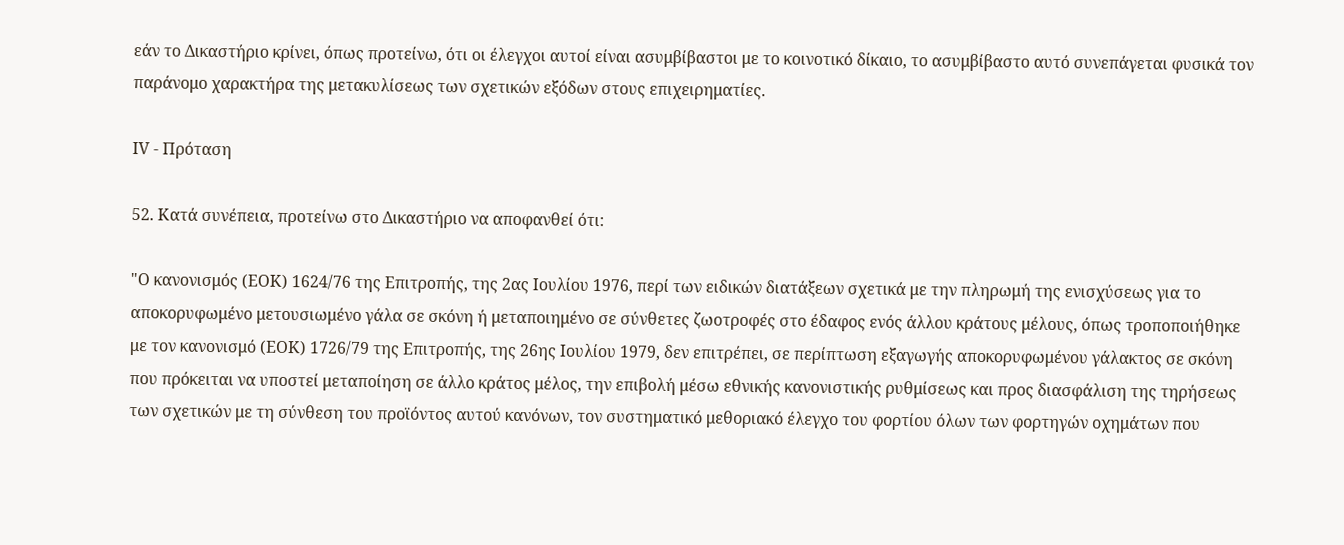εάν το Δικαστήριο κρίνει, όπως προτείνω, ότι οι έλεγχοι αυτοί είναι ασυμβίβαστοι με το κοινοτικό δίκαιο, το ασυμβίβαστο αυτό συνεπάγεται φυσικά τον παράνομο χαρακτήρα της μετακυλίσεως των σχετικών εξόδων στους επιχειρηματίες.

ΙV - Πρόταση

52. Κατά συνέπεια, προτείνω στο Δικαστήριο να αποφανθεί ότι:

"Ο κανονισμός (ΕΟΚ) 1624/76 της Επιτροπής, της 2ας Ιουλίου 1976, περί των ειδικών διατάξεων σχετικά με την πληρωμή της ενισχύσεως για το αποκορυφωμένο μετουσιωμένο γάλα σε σκόνη ή μεταποιημένο σε σύνθετες ζωοτροφές στο έδαφος ενός άλλου κράτους μέλους, όπως τροποποιήθηκε με τον κανονισμό (ΕΟΚ) 1726/79 της Επιτροπής, της 26ης Ιουλίου 1979, δεν επιτρέπει, σε περίπτωση εξαγωγής αποκορυφωμένου γάλακτος σε σκόνη που πρόκειται να υποστεί μεταποίηση σε άλλο κράτος μέλος, την επιβολή μέσω εθνικής κανονιστικής ρυθμίσεως και προς διασφάλιση της τηρήσεως των σχετικών με τη σύνθεση του προϊόντος αυτού κανόνων, τον συστηματικό μεθοριακό έλεγχο του φορτίου όλων των φορτηγών οχημάτων που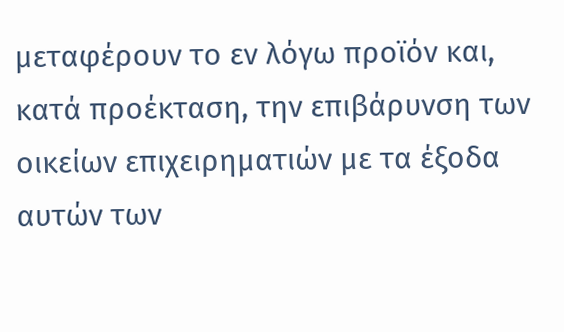μεταφέρουν το εν λόγω προϊόν και, κατά προέκταση, την επιβάρυνση των οικείων επιχειρηματιών με τα έξοδα αυτών των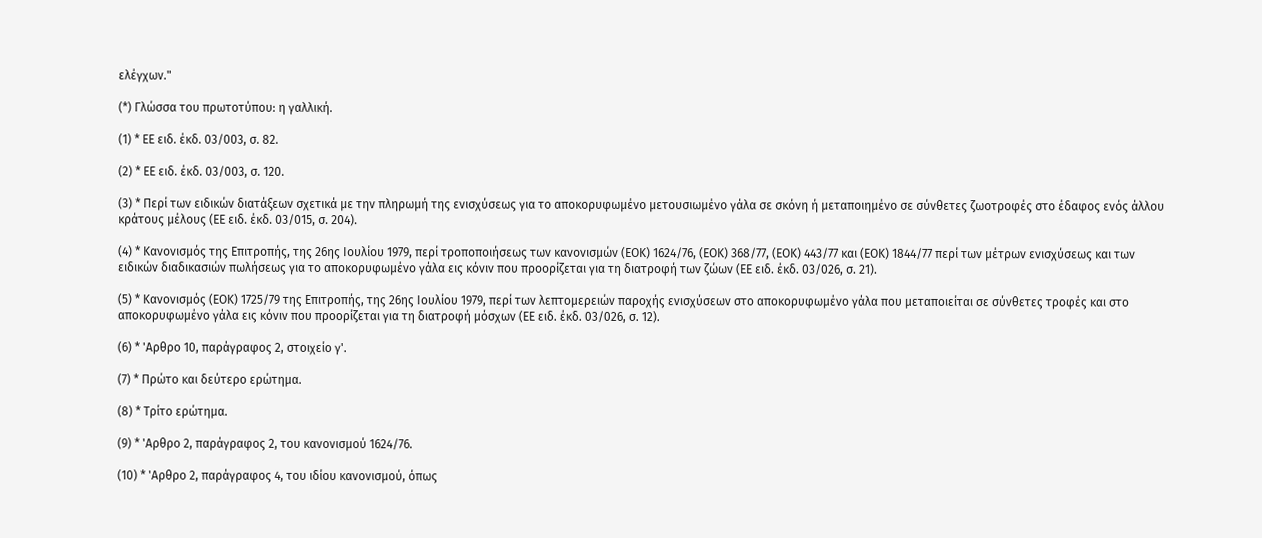ελέγχων."

(*) Γλώσσα του πρωτοτύπου: η γαλλική.

(1) * ΕΕ ειδ. έκδ. 03/003, σ. 82.

(2) * ΕΕ ειδ. έκδ. 03/003, σ. 120.

(3) * Περί των ειδικών διατάξεων σχετικά με την πληρωμή της ενισχύσεως για το αποκορυφωμένο μετουσιωμένο γάλα σε σκόνη ή μεταποιημένο σε σύνθετες ζωοτροφές στο έδαφος ενός άλλου κράτους μέλους (ΕΕ ειδ. έκδ. 03/015, σ. 204).

(4) * Κανονισμός της Επιτροπής, της 26ης Ιουλίου 1979, περί τροποποιήσεως των κανονισμών (ΕΟΚ) 1624/76, (ΕΟΚ) 368/77, (ΕΟΚ) 443/77 και (ΕΟΚ) 1844/77 περί των μέτρων ενισχύσεως και των ειδικών διαδικασιών πωλήσεως για το αποκορυφωμένο γάλα εις κόνιν που προορίζεται για τη διατροφή των ζώων (ΕΕ ειδ. έκδ. 03/026, σ. 21).

(5) * Κανονισμός (ΕΟΚ) 1725/79 της Επιτροπής, της 26ης Ιουλίου 1979, περί των λεπτομερειών παροχής ενισχύσεων στο αποκορυφωμένο γάλα που μεταποιείται σε σύνθετες τροφές και στο αποκορυφωμένο γάλα εις κόνιν που προορίζεται για τη διατροφή μόσχων (ΕΕ ειδ. έκδ. 03/026, σ. 12).

(6) * 'Αρθρο 10, παράγραφος 2, στοιχείο γ'.

(7) * Πρώτο και δεύτερο ερώτημα.

(8) * Τρίτο ερώτημα.

(9) * 'Αρθρο 2, παράγραφος 2, του κανονισμού 1624/76.

(10) * 'Αρθρο 2, παράγραφος 4, του ιδίου κανονισμού, όπως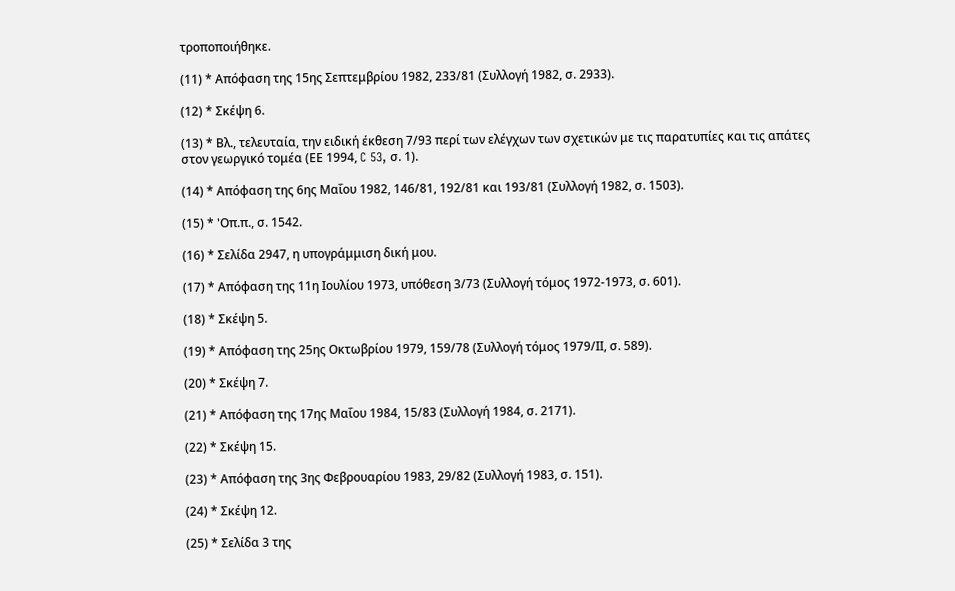τροποποιήθηκε.

(11) * Απόφαση της 15ης Σεπτεμβρίου 1982, 233/81 (Συλλογή 1982, σ. 2933).

(12) * Σκέψη 6.

(13) * Βλ., τελευταία, την ειδική έκθεση 7/93 περί των ελέγχων των σχετικών με τις παρατυπίες και τις απάτες στον γεωργικό τομέα (ΕΕ 1994, C 53, σ. 1).

(14) * Απόφαση της 6ης Μαΐου 1982, 146/81, 192/81 και 193/81 (Συλλογή 1982, σ. 1503).

(15) * 'Οπ.π., σ. 1542.

(16) * Σελίδα 2947, η υπογράμμιση δική μου.

(17) * Απόφαση της 11η Ιουλίου 1973, υπόθεση 3/73 (Συλλογή τόμος 1972-1973, σ. 601).

(18) * Σκέψη 5.

(19) * Απόφαση της 25ης Οκτωβρίου 1979, 159/78 (Συλλογή τόμος 1979/ΙΙ, σ. 589).

(20) * Σκέψη 7.

(21) * Απόφαση της 17ης Μαΐου 1984, 15/83 (Συλλογή 1984, σ. 2171).

(22) * Σκέψη 15.

(23) * Απόφαση της 3ης Φεβρουαρίου 1983, 29/82 (Συλλογή 1983, σ. 151).

(24) * Σκέψη 12.

(25) * Σελίδα 3 της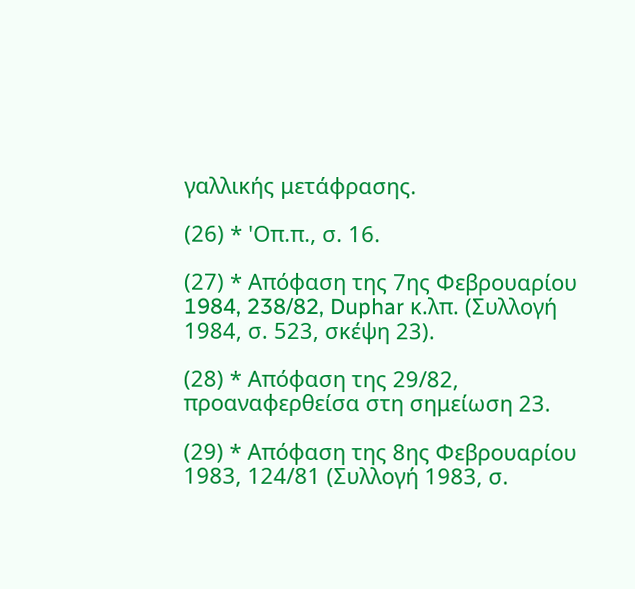γαλλικής μετάφρασης.

(26) * 'Οπ.π., σ. 16.

(27) * Απόφαση της 7ης Φεβρουαρίου 1984, 238/82, Duphar κ.λπ. (Συλλογή 1984, σ. 523, σκέψη 23).

(28) * Απόφαση της 29/82, προαναφερθείσα στη σημείωση 23.

(29) * Απόφαση της 8ης Φεβρουαρίου 1983, 124/81 (Συλλογή 1983, σ.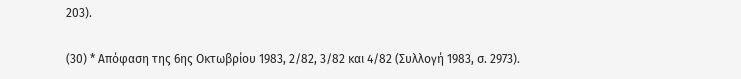203).

(30) * Απόφαση της 6ης Οκτωβρίου 1983, 2/82, 3/82 και 4/82 (Συλλογή 1983, σ. 2973).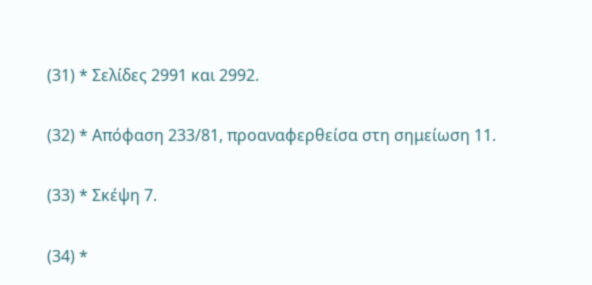(31) * Σελίδες 2991 και 2992.

(32) * Απόφαση 233/81, προαναφερθείσα στη σημείωση 11.

(33) * Σκέψη 7.

(34) *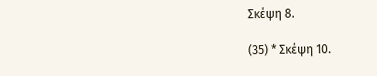Σκέψη 8.

(35) * Σκέψη 10.